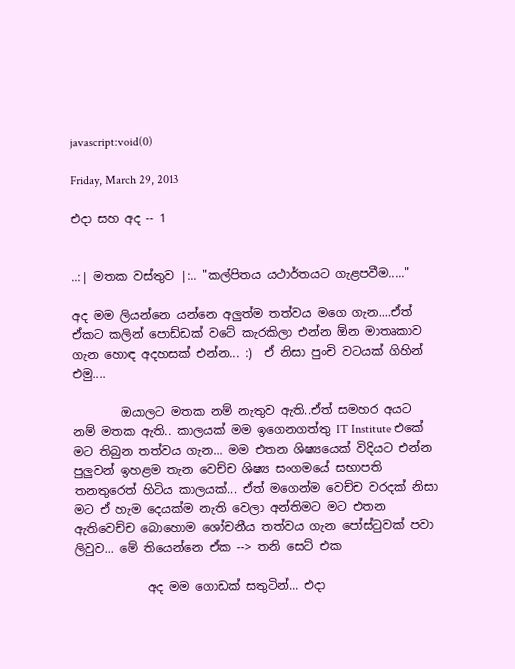javascript:void(0)

Friday, March 29, 2013

එදා සහ අද -- 1


..:| මතක වස්තුව |:.. "කල්පිතය යථාර්තයට ගැළපවීම....."

අද මම ලියන්නෙ යන්නෙ අලුත්ම තත්වය මගෙ ගැන....ඒත් ඒකට කලින් පොඩ්ඩක් වටේ කැරකිලා එන්න ඕන මාතෘකාව ගැන හොඳ අදහසක් එන්න... :)  ඒ නිසා පුංචි වටයක් ගිහින් එමු....

        ඔයාලට මතක නම් නැතුව ඇති..ඒත් සමහර අයට නම් මතක ඇති.. කාලයක් මම ඉගෙනගත්තු IT Institute එකේ මට තිබුන තත්වය ගැන... මම එතන ශිෂ්‍යයෙක් විදියට එන්න පුලුවන් ඉහළම තැන වෙච්ච ශිෂ්‍ය සංගමයේ සභාපති තනතුරෙත් හිටිය කාලයක්... ඒත් මගෙන්ම වෙච්ච වරදක් නිසා මට ඒ හැම දෙයක්ම නැති වෙලා අන්තිමට මට එතන ඇතිවෙච්ච බොහොම ශෝචනීය තත්වය ගැන පෝස්ටුවක් පවා ලිවුව... මේ තියෙන්නෙ ඒක --> තනි සෙට් එක

            අද මම ගොඩක් සතුටින්... එදා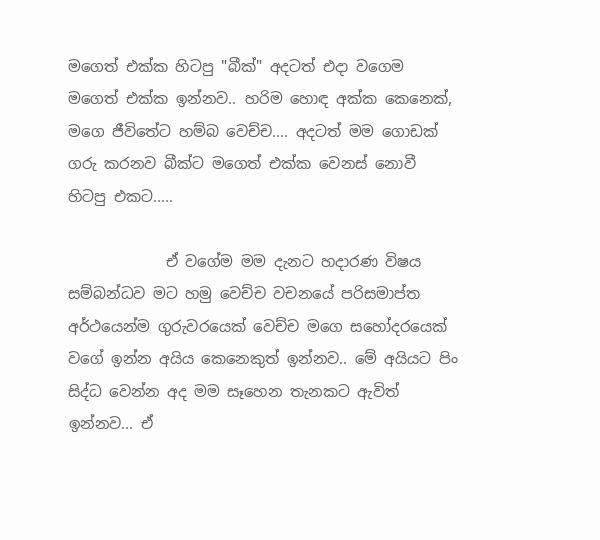මගෙත් එක්ක හිටපු "බීක්" අදටත් එදා වගෙම මගෙත් එක්ක ඉන්නව.. හරිම හොඳ අක්ක කෙනෙක්, මගෙ ජීවිතේට හම්බ වෙච්ච.... අදටත් මම ගොඩක් ගරු කරනව බීක්ට මගෙත් එක්ක වෙනස් නොවී හිටපු එකට.....

             ඒ වගේම මම දැනට හදාරණ විෂය සම්බන්ධව මට හමු වෙච්ච වචනයේ පරිසමාප්ත අර්ථයෙන්ම ගුරුවරයෙක් වෙච්ච මගෙ සහෝදරයෙක් වගේ ඉන්න අයිය කෙනෙකුත් ඉන්නව.. මේ අයියට පිං සිද්ධ වෙන්න අද මම සෑහෙන තැනකට ඇවිත් ඉන්නව... ඒ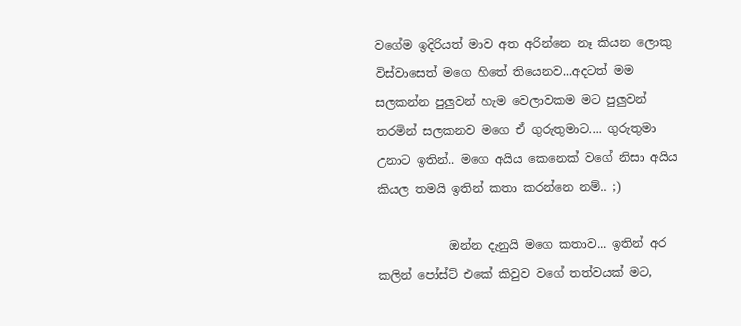වගේම ඉදිරියත් මාව අත අරින්නෙ නෑ කියන ලොකු විස්වාසෙත් මගෙ හිතේ තියෙනව...අදටත් මම සලකන්න පුලුවන් හැම වෙලාවකම මට පුලුවන් තරමින් සලකනව මගෙ ඒ ගුරුතුමාට.... ගුරුතුමා උනාට ඉතින්.. මගෙ අයිය කෙනෙක් වගේ නිසා අයිය කියල තමයි ඉතින් කතා කරන්නෙ නම්.. ;)

            ඔන්න දැනුයි මගෙ කතාව... ඉතින් අර කලින් පෝස්ට් එකේ කිවුව වගේ තත්වයක් මට,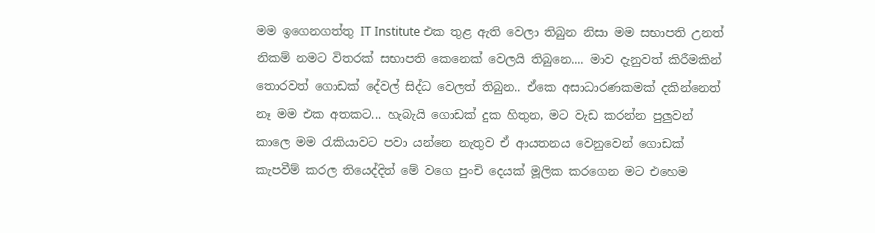මම ඉගෙනගත්තු IT Institute එක තුළ ඇති වෙලා තිබුන නිසා මම සභාපති උනත් නිකම් නමට විතරක් සභාපති කෙනෙක් වෙලයි තිබුනෙ.... මාව දැනුවත් කිරීමකින් තොරවත් ගොඩක් දේවල් සිද්ධ වෙලත් තිබුන.. ඒකෙ අසාධාරණකමක් දකින්නෙත් නෑ මම එක අතකට... හැබැයි ගොඩක් දුක හිතුන, මට වැඩ කරන්න පුලුවන් කාලෙ මම රැකියාවට පවා යන්නෙ නැතුව ඒ ආයතනය වෙනුවෙන් ගොඩක් කැපවීම් කරල තියෙද්දිත් මේ වගෙ පුංචි දෙයක් මූලික කරගෙන මට එහෙම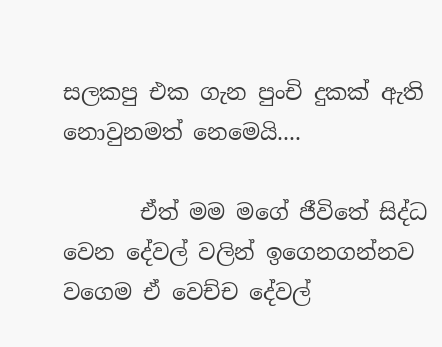සලකපු එක ගැන පුංචි දුකක් ඇති නොවුනමත් නෙමෙයි....

       ඒත් මම මගේ ජීවිතේ සිද්ධ වෙන දේවල් වලින් ඉගෙනගන්නව වගෙම ඒ වෙච්ච දේවල්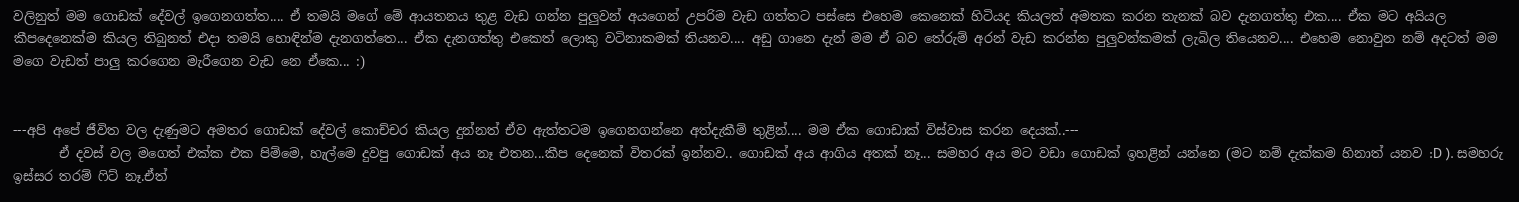වලිනුත් මම ගොඩක් දේවල් ඉගෙනගත්ත.... ඒ තමයි මගේ මේ ආයතනය තුළ වැඩ ගන්න පුලුවන් අයගෙන් උපරිම වැඩ ගත්තට පස්සෙ එහෙම කෙනෙක් හිටියද කියලත් අමතක කරන තැනක් බව දැනගත්තු එක.... ඒක මට අයියල කීපදෙනෙක්ම කියල තිබුනත් එදා තමයි හොඳින්ම දැනගත්තෙ... ඒක දැනගත්තු එකෙත් ලොකු වටිනාකමක් තියනව.... අඩු ගානෙ දැන් මම ඒ බව තේරුම් අරන් වැඩ කරන්න පුලුවන්කමක් ලැබිල තියෙනව.... එහෙම නොවුන නම් අදටත් මම මගෙ වැඩත් පාලු කරගෙන මැරීගෙන වැඩ නෙ ඒකෙ... :)


---අපි අපේ ජීවිත වල දැණුමට අමතර ගොඩක් දේවල් කොච්චර කියල දුන්නත් ඒව ඇත්තටම ඉගෙනගන්නෙ අත්දැකීම් තුළින්.... මම ඒක ගොඩාක් විස්වාස කරන දෙයක්..---
       ඒ දවස් වල මගෙත් එක්ක එක පිම්මෙ, හැල්මෙ දුවපු ගොඩක් අය නෑ එතන...කීප දෙනෙක් විතරක් ඉන්නව.. ගොඩක් අය ආගිය අතක් නෑ... සමහර අය මට වඩා ගොඩක් ඉහළින් යන්නෙ (මට නම් දැක්කම හිනාත් යනව :D ). සමහරු ඉස්සර තරම් ෆිට් නෑ.ඒත්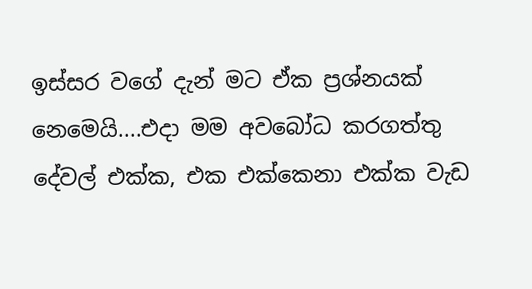ඉස්සර වගේ දැන් මට ඒක ප්‍රශ්නයක් නෙමෙයි....එදා මම අවබෝධ කරගත්තු දේවල් එක්ක, එක එක්කෙනා එක්ක වැඩ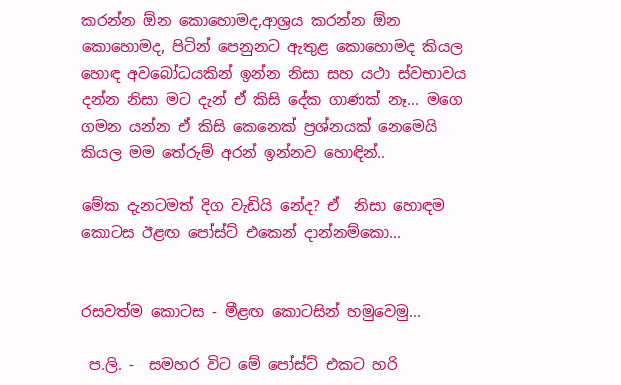කරන්න ඕන කොහොමද,ආශ්‍රය කරන්න ඕන කොහොමද, පිටින් පෙනුනට ඇතුළ කොහොමද කියල හොඳ අවබෝධයකින් ඉන්න නිසා සහ යථා ස්වභාවය දන්න නිසා මට දැන් ඒ කිසි දේක ගාණක් නෑ... මගෙ ගමන යන්න ඒ කිසි කෙනෙක් ප්‍රශ්නයක් නෙමෙයි කියල මම තේරුම් අරන් ඉන්නව හොඳින්..

මේක දැනටමත් දිග වැඩියි නේද? ඒ  නිසා හොඳම කොටස ඊළඟ පෝස්ට් එකෙන් දාන්නම්කො...


රසවත්ම කොටස - මීළඟ කොටසින් හමුවෙමු...

 ප.ලි. -  සමහර විට මේ පෝස්ට් එකට හරි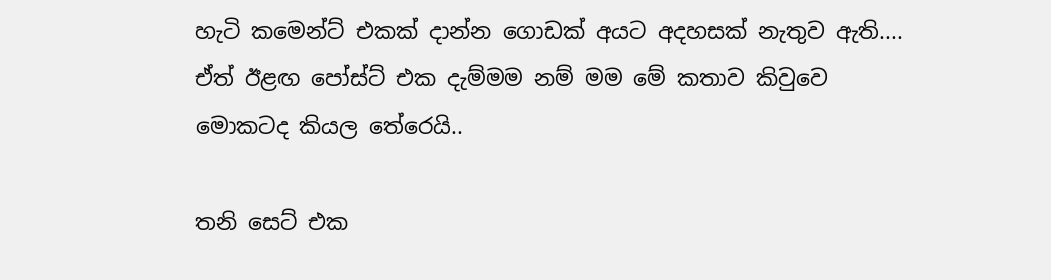හැටි කමෙන්ට් එකක් දාන්න ගොඩක් අයට අදහසක් නැතුව ඇති....  ඒත් ඊළඟ පෝස්ට් එක දැම්මම නම් මම මේ කතාව කිවුවෙ මොකටද කියල තේරෙයි..

තනි සෙට් එක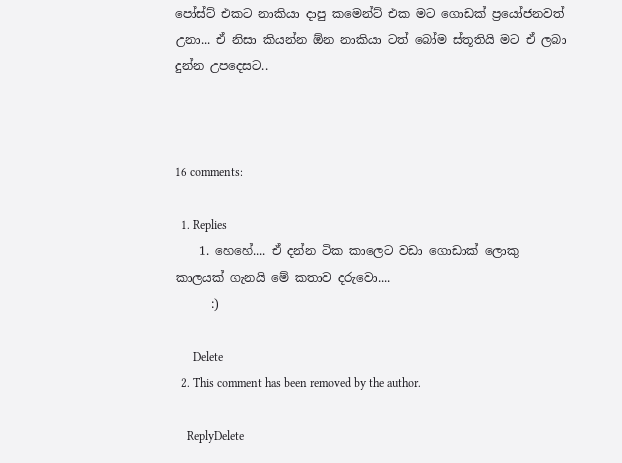පෝස්ට් එකට නාකියා දාපු කමෙන්ට් එක මට ගොඩක් ප්‍රයෝජනවත් උනා... ඒ නිසා කියන්න ඕන නාකියා ටත් බෝම ස්තූතියි මට ඒ ලබා දුන්න උපදෙසට..



16 comments:

  1. Replies
    1. හෙහේ.... ඒ දන්න ටික කාලෙට වඩා ගොඩාක් ලොකු කාලයක් ගැනයි මේ කතාව දරුවො....
      :)

      Delete
  2. This comment has been removed by the author.

    ReplyDelete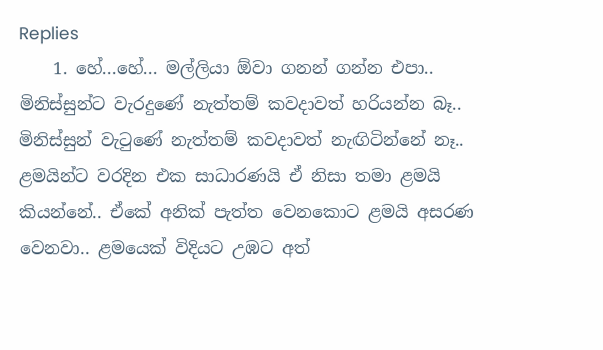Replies
    1. හේ...හේ... මල්ලියා ඕවා ගනන් ගන්න එපා.. මිනිස්සුන්ට වැරදුණේ නැත්තම් කවදාවත් හරියන්න බෑ.. මිනිස්සුන් වැ‍ටුණේ නැත්තම් කවදාවත් නැඟිටින්නේ නෑ.. ළමයින්ට වරදින එක සාධාරණයි ඒ නිසා තමා ළමයි කියන්නේ.. ඒකේ අනික් පැත්ත වෙනකොට ළමයි අසරණ වෙනවා.. ළමයෙක් විදියට උඹට අත්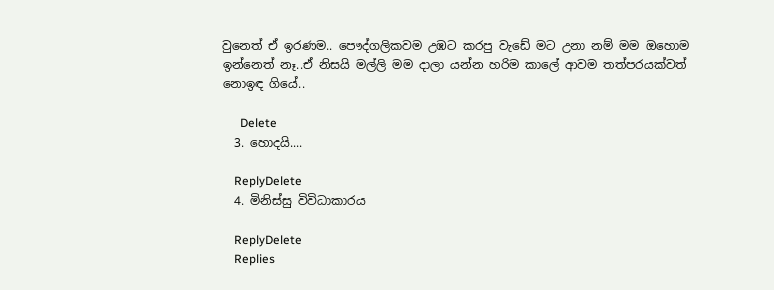වුනෙත් ඒ ඉරණම.. පෞද්ගලිකවම උඹට කරපු වැඩේ මට උනා නම් මම ඔහොම ඉන්නෙත් නෑ..ඒ නිසයි මල්ලි මම දාලා යන්න හරිම කාලේ ආවම තත්පරයක්වත් නොඉඳ ගියේ..

      Delete
  3. හොදයි....

    ReplyDelete
  4. මිනිස්සු විවිධාකාරය

    ReplyDelete
    Replies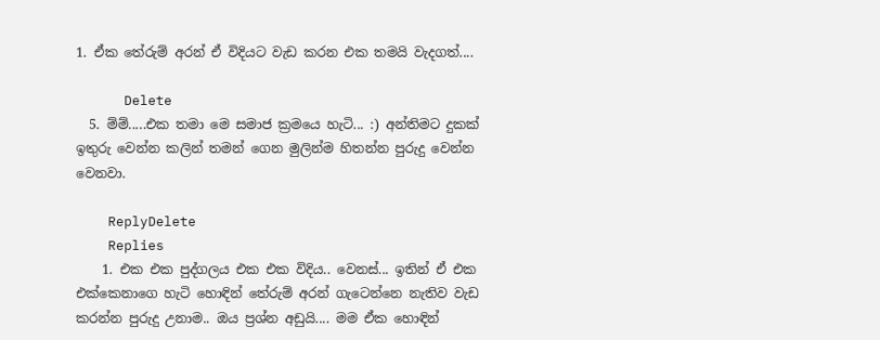1. ඒක තේරුම් අරන් ඒ විදියට වැඩ කරන එක තමයි වැදගත්....

      Delete
  5. ම්ම්.....එක තමා මෙ සමාජ ක්‍රමයෙ හැටි... :) අන්තිමට දුකක් ඉතුරු වෙන්න කලින් තමන් ගෙන මුලින්ම හිතන්න පුරුදු වෙන්න වෙනවා.

    ReplyDelete
    Replies
    1. එක එක පුද්ගලය එක එක විදිය.. වෙනස්... ඉතින් ඒ එක එක්කෙනාගෙ හැටි හොඳින් තේරුම් අරන් ගැටෙන්නෙ නැතිව වැඩ කරන්න පුරුදු උනාම.. ඔය ප්‍රශ්න අඩුයි.... මම ඒක හොඳින්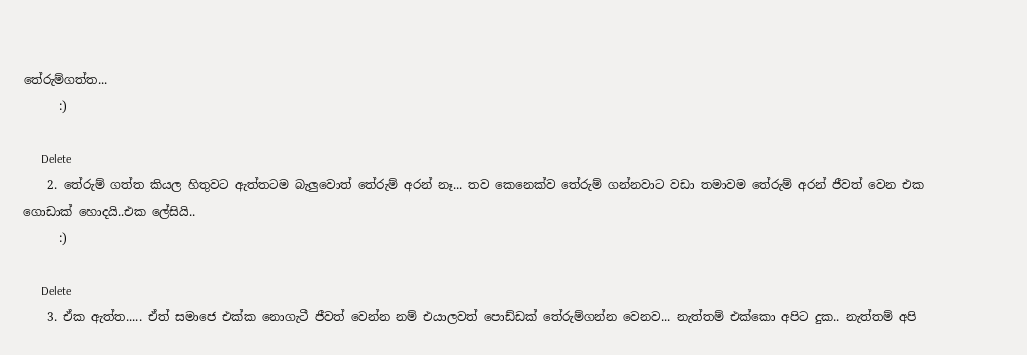තේරුම්ගත්ත...
      :)

      Delete
    2. තේරුම් ගත්ත කියල හිතුවට ඇත්තටම බැලුවොත් තේරුම් අරන් නෑ... තව කෙනෙක්ව තේරුම් ගන්නවාට වඩා තමාවම තේරුම් අරන් ජීවත් වෙන එක ගොඩාක් හොදයි..එක ලේසියි..
      :)

      Delete
    3. ඒක ඇත්ත..... ඒත් සමාජෙ එක්ක නොගැටී ජීවත් වෙන්න නම් එයාලවත් පොඩ්ඩක් තේරුම්ගන්න වෙනව... නැත්තම් එක්කො අපිට දුක.. නැත්තම් අපි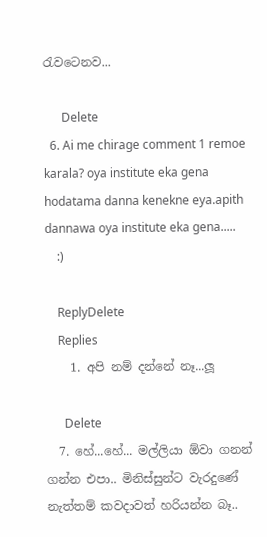රැවටෙනව...

      Delete
  6. Ai me chirage comment 1 remoe karala? oya institute eka gena hodatama danna kenekne eya.apith dannawa oya institute eka gena.....
    :)

    ReplyDelete
    Replies
    1. අපි නම් දන්නේ නෑ...ලූ

      Delete
  7. හේ...හේ... මල්ලියා ඕවා ගනන් ගන්න එපා.. මිනිස්සුන්ට වැරදුණේ නැත්තම් කවදාවත් හරියන්න බෑ..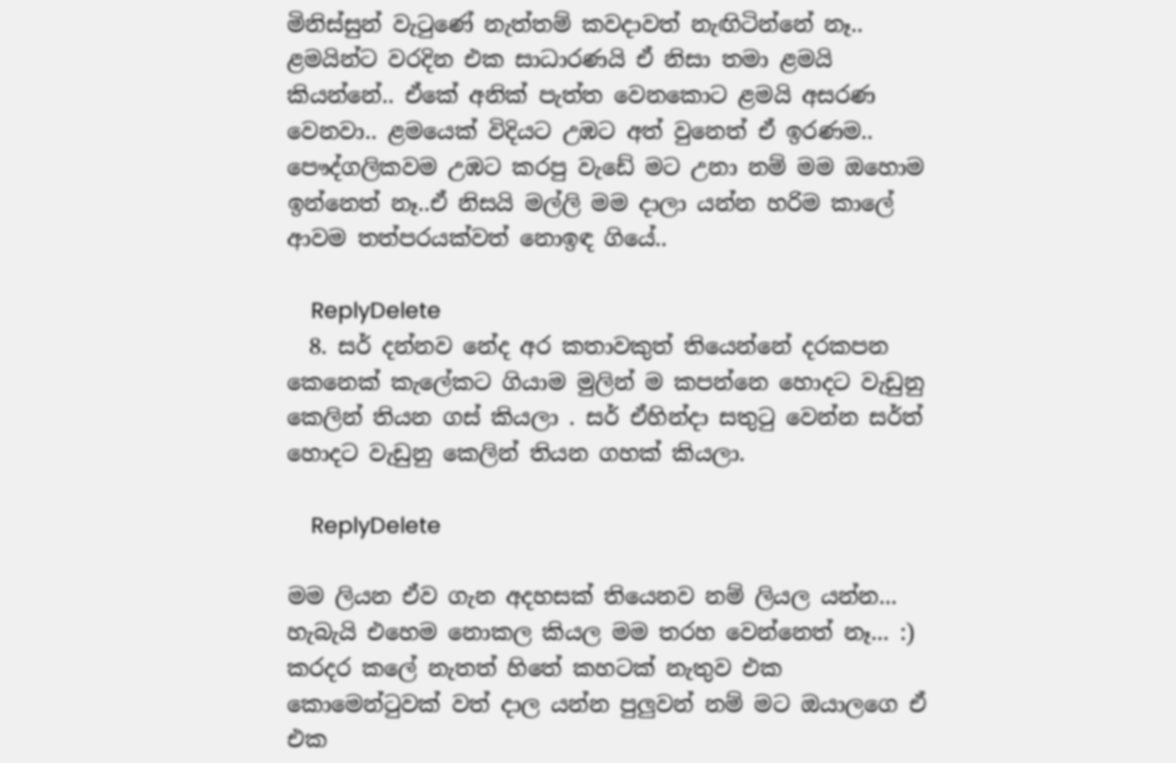මිනිස්සුන් වැ‍ටුණේ නැත්තම් කවදාවත් නැඟිටින්නේ නෑ.. ළමයින්ට වරදින එක සාධාරණයි ඒ නිසා තමා ළමයි කියන්නේ.. ඒකේ අනික් පැත්ත වෙනකොට ළමයි අසරණ වෙනවා.. ළමයෙක් විදියට උඹට අත් වුනෙත් ඒ ඉරණම.. පෞද්ගලිකවම උඹට කරපු වැඩේ මට උනා නම් මම ඔහොම ඉන්නෙත් නෑ..ඒ නිසයි මල්ලි මම දාලා යන්න හරිම කාලේ ආවම තත්පරයක්වත් නොඉඳ ගියේ..

    ReplyDelete
  8. සර් දන්නව නේද අර කතාවකුත් තියෙන්නේ දරකපන කෙනෙක් කැලේකට ගියාම මුලින් ම කපන්නෙ හොදට වැඩුනු කෙලින් තියන ගස් කියලා . සර් ඒහින්දා සතුටු වෙන්න සර්ත් හොදට වැඩුනු කෙලින් තියන ගහක් කියලා.

    ReplyDelete

මම ලියන ඒව ගැන අදහසක් තියෙනව නම් ලියල යන්න... හැබැයි එහෙම නොකල කියල මම තරහ වෙන්නෙත් නෑ... :) කරදර කලේ නැතත් හිතේ කහටක් නැතුව එක කොමෙන්ටුවක් වත් දාල යන්න පුලුවන් නම් මට ඔයාලගෙ ඒ එක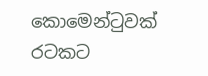කොමෙන්ටුවක් රටකට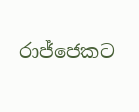රාජ්ජෙකට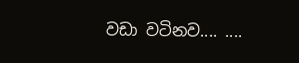වඩා වටිනව.... ....